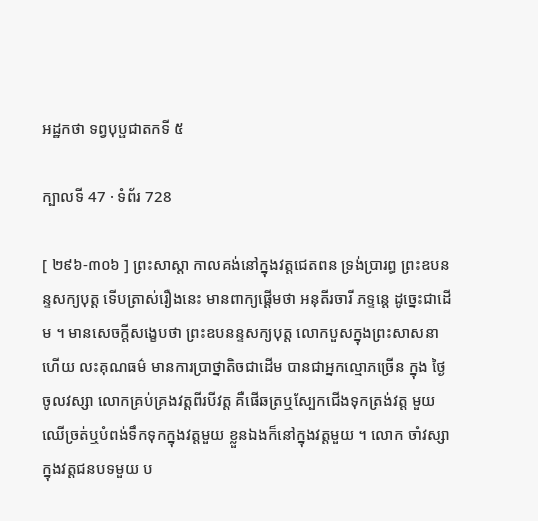អដ្ឋកថា ទព្វបុប្ផជាតកទី ៥

ក្បាលទី 47 · ទំព័រ 728

[ ២៩៦-៣០៦ ] ព្រះសាស្តា កាលគង់នៅក្នុងវត្តជេតពន ទ្រង់ប្រារព្ធ ព្រះឧបនន្ទសក្យបុត្ត ទើបត្រាស់រឿងនេះ មានពាក្យផ្តើមថា អនុតីរចារី ភទ្ទន្តេ ដូច្នេះជាដើម ។ មានសេចក្តីសង្ខេបថា ព្រះឧបនន្ទសក្យបុត្ត លោកបួសក្នុងព្រះសាសនា ហើយ លះគុណធម៌ មានការប្រាថ្នាតិចជាដើម បានជាអ្នកល្មោភច្រើន ក្នុង ថ្ងៃចូលវស្សា លោកគ្រប់គ្រងវត្តពីរបីវត្ត គឺផើឆត្រឬស្បែកជើងទុកត្រង់វត្ត មួយ ឈើច្រត់ឬបំពង់ទឹកទុកក្នុងវត្តមួយ ខ្លួនឯងក៏នៅក្នុងវត្តមួយ ។ លោក ចាំវស្សាក្នុងវត្តជនបទមួយ ប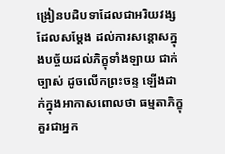ង្រៀនបដិបទាដែលជាអរិយវង្ស ដែលសម្តែង ដល់ការសន្តោសក្នុងបច្ច័យដល់ភិក្ខុទាំងឡាយ ជាក់ច្បាស់ ដូចលើកព្រះចន្ទ ឡើងដាក់ក្នុងអាកាសពោលថា ធម្មតាភិក្ខុ គួរជាអ្នក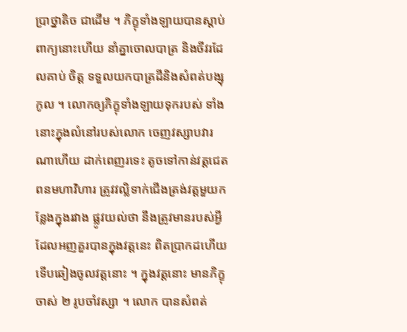ប្រាថ្នាតិច ជាដើម ។ ភិក្ខុទាំងឡាយបានស្តាប់ពាក្យនោះហើយ នាំគ្នាចោលបាត្រ និងចីវរដែលគាប់ ចិត្ត ទទួលយកបាត្រដីនិងសំពត់បង្សុកូល ។ លោកឲ្យភិក្ខុទាំងឡាយទុករបស់ ទាំងនោះក្នុងលំនៅរបស់លោក ចេញវស្សាបវារណាហើយ ដាក់ពេញរទេះ តូចទៅកាន់វត្តជេតពនមហាវិហារ ត្រូវវល្លិទាក់ជើងត្រង់វត្តមួយកន្លែងក្នុងរវាង ផ្លូវយល់ថា នឹងត្រូវមានរបស់អ្វីដែលអញគួរបានក្នុងវត្តនេះ ពិតប្រាកដហើយ ទើបឆៀងចូលវត្តនោះ ។ ក្នុងវត្តនោះ មានភិក្ខុចាស់ ២ រូបចាំវស្សា ។ លោក បានសំពត់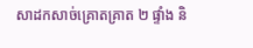សាដកសាច់គ្រោតគ្រាត ២ ផ្ទាំង និ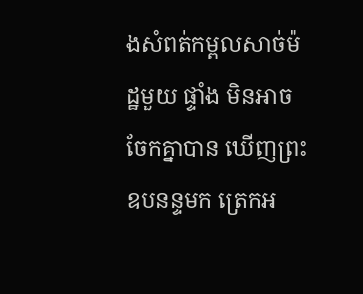ងសំពត់កម្ពលសាច់ម៉ដ្ឋមួយ ផ្ទាំង មិនអាចចែកគ្នាបាន ឃើញព្រះឧបនន្ទមក ត្រេកអ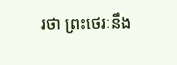រថា ព្រះថេរៈនឹង